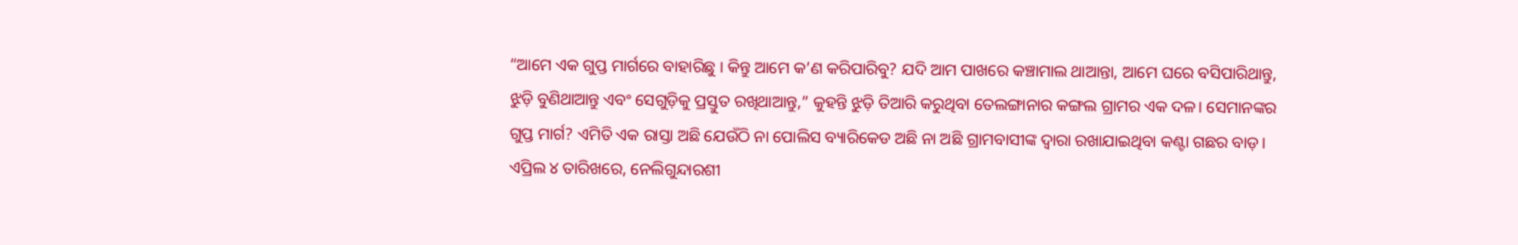“ଆମେ ଏକ ଗୁପ୍ତ ମାର୍ଗରେ ବାହାରିଛୁ । କିନ୍ତୁ ଆମେ କ’ଣ କରିପାରିବୁ? ଯଦି ଆମ ପାଖରେ କଞ୍ଚାମାଲ ଥାଆନ୍ତା, ଆମେ ଘରେ ବସିପାରିଥାନ୍ତୁ, ଝୁଡ଼ି ବୁଣିଥାଆନ୍ତୁ ଏବଂ ସେଗୁଡ଼ିକୁ ପ୍ରସ୍ତୁତ ରଖିଥାଆନ୍ତୁ,” କୁହନ୍ତି ଝୁଡ଼ି ତିଆରି କରୁଥିବା ତେଲଙ୍ଗାନାର କଙ୍ଗଲ ଗ୍ରାମର ଏକ ଦଳ। ସେମାନଙ୍କର ଗୁପ୍ତ ମାର୍ଗ? ଏମିତି ଏକ ରାସ୍ତା ଅଛି ଯେଉଁଠି ନା ପୋଲିସ ବ୍ୟାରିକେଡ ଅଛି ନା ଅଛି ଗ୍ରାମବାସୀଙ୍କ ଦ୍ୱାରା ରଖାଯାଇଥିବା କଣ୍ଟା ଗଛର ବାଡ଼।
ଏପ୍ରିଲ ୪ ତାରିଖରେ, ନେଲିଗୁନ୍ଦାରଶୀ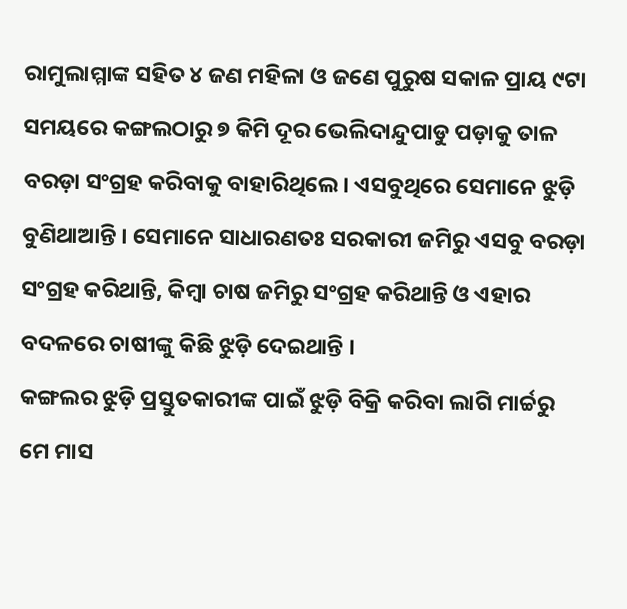ରାମୁଲାମ୍ମାଙ୍କ ସହିତ ୪ ଜଣ ମହିଳା ଓ ଜଣେ ପୁରୁଷ ସକାଳ ପ୍ରାୟ ୯ଟା ସମୟରେ କଙ୍ଗଲଠାରୁ ୭ କିମି ଦୂର ଭେଲିଦାନ୍ଦୁପାଡୁ ପଡ଼ାକୁ ତାଳ ବରଡ଼ା ସଂଗ୍ରହ କରିବାକୁ ବାହାରିଥିଲେ। ଏସବୁଥିରେ ସେମାନେ ଝୁଡ଼ି ବୁଣିଥାଆନ୍ତି । ସେମାନେ ସାଧାରଣତଃ ସରକାରୀ ଜମିରୁ ଏସବୁ ବରଡ଼ା ସଂଗ୍ରହ କରିଥାନ୍ତି, କିମ୍ବା ଚାଷ ଜମିରୁ ସଂଗ୍ରହ କରିଥାନ୍ତି ଓ ଏହାର ବଦଳରେ ଚାଷୀଙ୍କୁ କିଛି ଝୁଡ଼ି ଦେଇଥାନ୍ତି ।
କଙ୍ଗଲର ଝୁଡ଼ି ପ୍ରସ୍ତୁତକାରୀଙ୍କ ପାଇଁ ଝୁଡ଼ି ବିକ୍ରି କରିବା ଲାଗି ମାର୍ଚ୍ଚରୁ ମେ ମାସ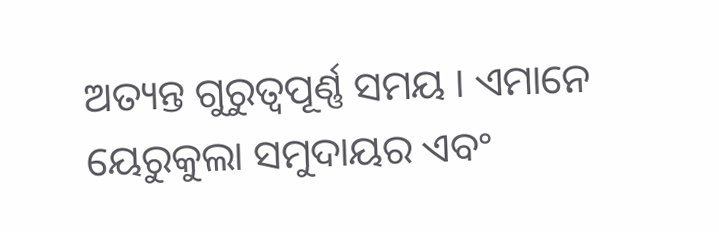ଅତ୍ୟନ୍ତ ଗୁରୁତ୍ୱପୂର୍ଣ୍ଣ ସମୟ । ଏମାନେ ୟେରୁକୁଲା ସମୁଦାୟର ଏବଂ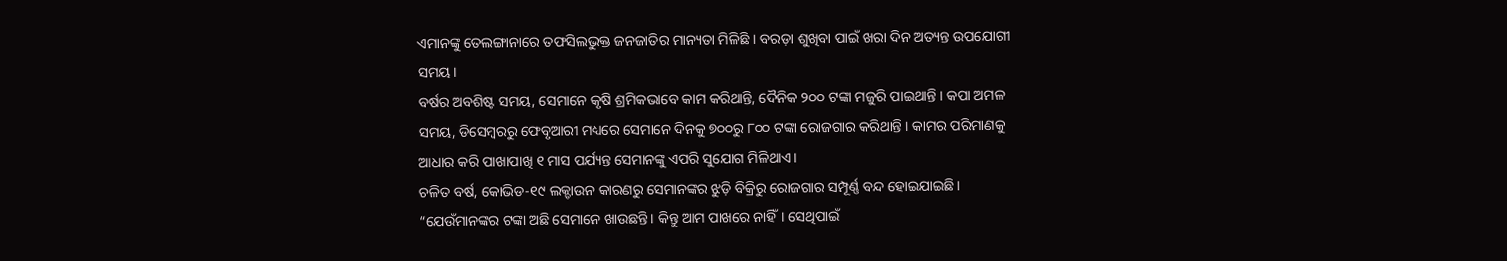ଏମାନଙ୍କୁ ତେଲଙ୍ଗାନାରେ ତଫସିଲଭୁକ୍ତ ଜନଜାତିର ମାନ୍ୟତା ମିଳିଛି । ବରଡ଼ା ଶୁଖିବା ପାଇଁ ଖରା ଦିନ ଅତ୍ୟନ୍ତ ଉପଯୋଗୀ ସମୟ।
ବର୍ଷର ଅବଶିଷ୍ଟ ସମୟ, ସେମାନେ କୃଷି ଶ୍ରମିକଭାବେ କାମ କରିଥାନ୍ତି, ଦୈନିକ ୨୦୦ ଟଙ୍କା ମଜୁରି ପାଇଥାନ୍ତି । କପା ଅମଳ ସମୟ, ଡିସେମ୍ବରରୁ ଫେବୃଆରୀ ମଧ୍ୟରେ ସେମାନେ ଦିନକୁ ୭୦୦ରୁ ୮୦୦ ଟଙ୍କା ରୋଜଗାର କରିଥାନ୍ତି । କାମର ପରିମାଣକୁ ଆଧାର କରି ପାଖାପାଖି ୧ ମାସ ପର୍ଯ୍ୟନ୍ତ ସେମାନଙ୍କୁ ଏପରି ସୁଯୋଗ ମିଳିଥାଏ।
ଚଳିତ ବର୍ଷ, କୋଭିଡ-୧୯ ଲକ୍ଡାଉନ କାରଣରୁ ସେମାନଙ୍କର ଝୁଡ଼ି ବିକ୍ରିରୁ ରୋଜଗାର ସମ୍ପୂର୍ଣ୍ଣ ବନ୍ଦ ହୋଇଯାଇଛି। “ଯେଉଁମାନଙ୍କର ଟଙ୍କା ଅଛି ସେମାନେ ଖାଉଛନ୍ତି। କିନ୍ତୁ ଆମ ପାଖରେ ନାହିଁ। ସେଥିପାଇଁ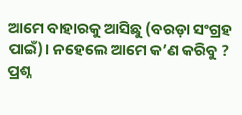ଆମେ ବାହାରକୁ ଆସିଛୁ (ବରଡ଼ା ସଂଗ୍ରହ ପାଇଁ)। ନହେଲେ ଆମେ କ’ଣ କରିବୁ ? ପ୍ରଶ୍ନ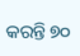କରନ୍ତି ୭୦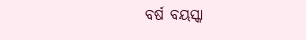ବର୍ଷ ବୟସ୍କା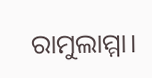ରାମୁଲାମ୍ମା।